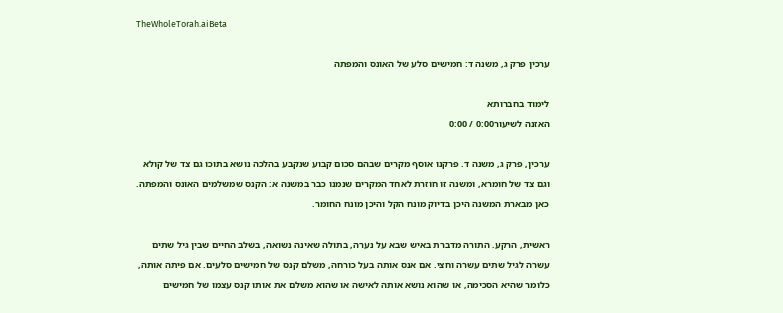TheWholeTorah.aiBeta

ערכין פרק ג, משנה ד: חמישים סלע של האונס והמפתה

לימוד בחברותא
האזנה לשיעור0:00 / 0:00

ערכין, פרק ג, משנה ד. פרקנו אוסף מקרים שבהם סכום קבוע שנקבע בהלכה נושא בתוכו גם צד של קולא וגם צד של חומרא, ומשנה זו חוזרת לאחד המקרים שנמנו כבר במשנה א: הקנס שמשלמים האונס והמפתה. כאן מבארת המשנה היכן בדיוק מונח הקל והיכן מונח החומר.

ראשית, הרקע. התורה מדברת באיש שבא על נערה, בתולה שאינה נשואה, בשלב החיים שבין גיל שתים עשרה לגיל שתים עשרה וחצי. אם אנס אותה בעל כורחה, משלם קנס של חמישים סלעים. אם פיתה אותה, כלומר שהיא הסכימה, או שהוא נושא אותה לאישה או שהוא משלם את אותו קנס עצמו של חמישים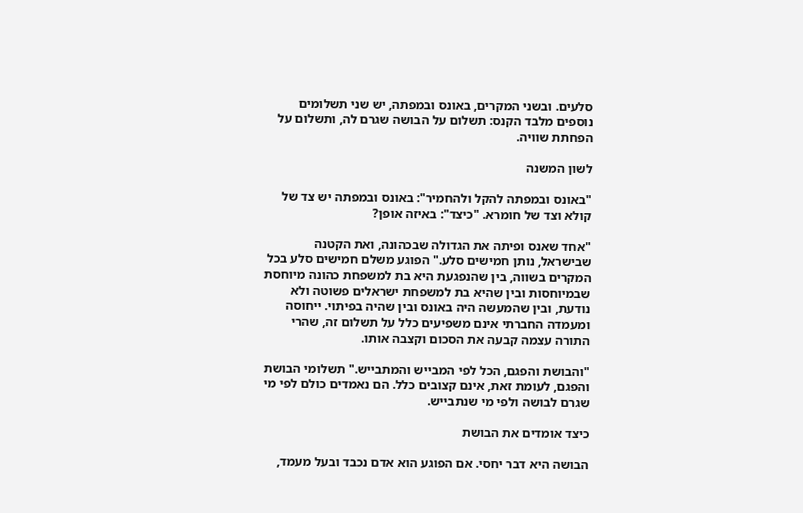סלעים. ובשני המקרים, באונס ובמפתה, יש שני תשלומים נוספים מלבד הקנס: תשלום על הבושה שגרם לה, ותשלום על הפחתת שוויה.

לשון המשנה

"באונס ובמפתה להקל ולהחמיר": באונס ובמפתה יש צד של קולא וצד של חומרא. "כיצד": באיזה אופן?

"אחד שאנס ופיתה את הגדולה שבכהונה, ואת הקטנה שבישראל, נותן חמישים סלע." הפוגע משלם חמישים סלע בכל המקרים בשווה, בין שהנפגעת היא בת למשפחת כהונה מיוחסת שבמיוחסות ובין שהיא בת למשפחת ישראלים פשוטה ולא נודעת, ובין שהמעשה היה באונס ובין שהיה בפיתוי. ייחוסה ומעמדה החברתי אינם משפיעים כלל על תשלום זה, שהרי התורה עצמה קבעה את הסכום וקצבה אותו.

"והבושת והפגם, הכל לפי המבייש והמתבייש." תשלומי הבושת והפגם, לעומת זאת, אינם קצובים כלל. הם נאמדים כולם לפי מי שגרם לבושה ולפי מי שנתבייש.

כיצד אומדים את הבושת

הבושה היא דבר יחסי. אם הפוגע הוא אדם נכבד ובעל מעמד,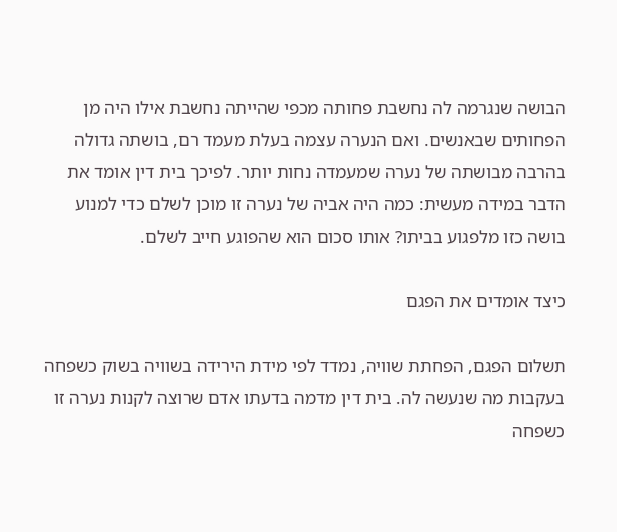הבושה שנגרמה לה נחשבת פחותה מכפי שהייתה נחשבת אילו היה מן הפחותים שבאנשים. ואם הנערה עצמה בעלת מעמד רם, בושתה גדולה בהרבה מבושתה של נערה שמעמדה נחות יותר. לפיכך בית דין אומד את הדבר במידה מעשית: כמה היה אביה של נערה זו מוכן לשלם כדי למנוע בושה כזו מלפגוע בביתו? אותו סכום הוא שהפוגע חייב לשלם.

כיצד אומדים את הפגם

תשלום הפגם, הפחתת שוויה, נמדד לפי מידת הירידה בשוויה בשוק כשפחה בעקבות מה שנעשה לה. בית דין מדמה בדעתו אדם שרוצה לקנות נערה זו כשפחה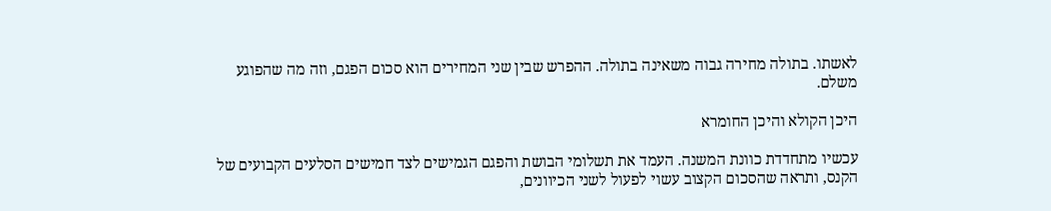לאשתו. בתולה מחירה גבוה משאינה בתולה. ההפרש שבין שני המחירים הוא סכום הפגם, וזה מה שהפוגע משלם.

היכן הקולא והיכן החומרא

עכשיו מתחדדת כוונת המשנה. העמד את תשלומי הבושת והפגם הגמישים לצד חמישים הסלעים הקבועים של הקנס, ותראה שהסכום הקצוב עשוי לפעול לשני הכיוונים,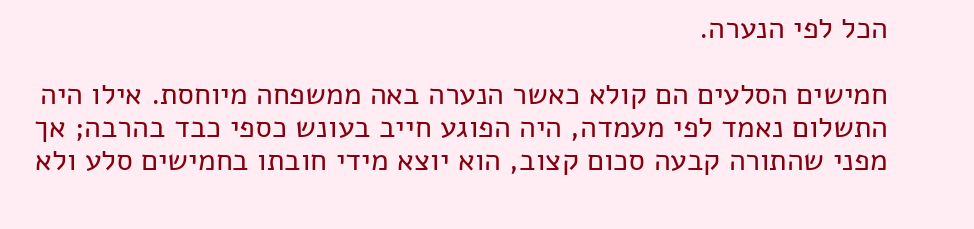הכל לפי הנערה.

חמישים הסלעים הם קולא כאשר הנערה באה ממשפחה מיוחסת. אילו היה התשלום נאמד לפי מעמדה, היה הפוגע חייב בעונש כספי כבד בהרבה; אך מפני שהתורה קבעה סכום קצוב, הוא יוצא מידי חובתו בחמישים סלע ולא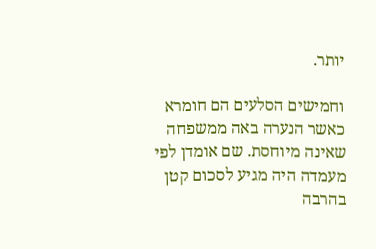יותר.

וחמישים הסלעים הם חומרא כאשר הנערה באה ממשפחה שאינה מיוחסת. שם אומדן לפי מעמדה היה מגיע לסכום קטן בהרבה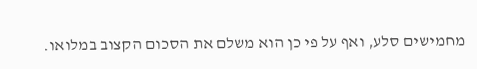מחמישים סלע, ואף על פי כן הוא משלם את הסכום הקצוב במלואו.